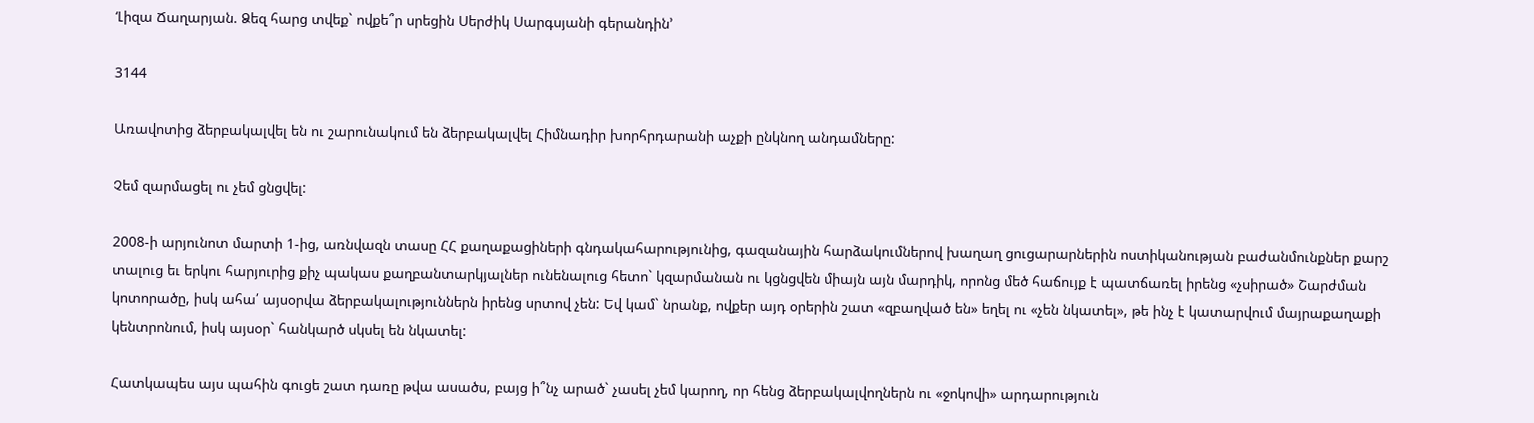‘Լիզա Ճաղարյան. Ձեզ հարց տվեք` ովքե՞ր սրեցին Սերժիկ Սարգսյանի գերանդին’

3144

Առավոտից ձերբակալվել են ու շարունակում են ձերբակալվել Հիմնադիր խորհրդարանի աչքի ընկնող անդամները:

Չեմ զարմացել ու չեմ ցնցվել:

2008-ի արյունոտ մարտի 1-ից, առնվազն տասը ՀՀ քաղաքացիների գնդակահարությունից, գազանային հարձակումներով խաղաղ ցուցարարներին ոստիկանության բաժանմունքներ քարշ տալուց եւ երկու հարյուրից քիչ պակաս քաղբանտարկյալներ ունենալուց հետո` կզարմանան ու կցնցվեն միայն այն մարդիկ, որոնց մեծ հաճույք է պատճառել իրենց «չսիրած» Շարժման կոտորածը, իսկ ահա՛ այսօրվա ձերբակալություններն իրենց սրտով չեն: Եվ կամ` նրանք, ովքեր այդ օրերին շատ «զբաղված են» եղել ու «չեն նկատել», թե ինչ է կատարվում մայրաքաղաքի կենտրոնում, իսկ այսօր` հանկարծ սկսել են նկատել:

Հատկապես այս պահին գուցե շատ դառը թվա ասածս, բայց ի՞նչ արած` չասել չեմ կարող, որ հենց ձերբակալվողներն ու «ջոկովի» արդարություն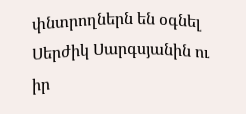փնտրողներն են օգնել Սերժիկ Սարգսյանին ու իր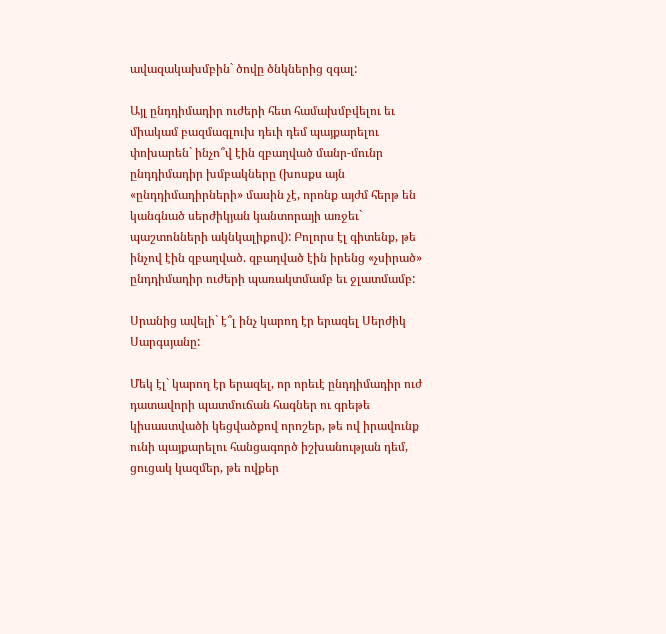ավազակախմբին` ծովը ծնկներից զգալ:

Այլ ընդդիմադիր ուժերի հետ համախմբվելու եւ միակամ բազմագլուխ դեւի դեմ պայքարելու փոխարեն` ինչո՞վ էին զբաղված մանր-մունր ընդդիմադիր խմբակները (խոսքս այն «ընդդիմադիրների» մասին չէ, որոնք այժմ հերթ են կանգնած սերժիկյան կանտորայի առջեւ` պաշտոնների ակնկալիքով): Բոլորս էլ գիտենք, թե ինչով էին զբաղված. զբաղված էին իրենց «չսիրած» ընդդիմադիր ուժերի պառակտմամբ եւ ջլատմամբ:

Սրանից ավելի` է՞լ ինչ կարող էր երազել Սերժիկ Սարգսյանը:

Մեկ էլ` կարող էր երազել, որ որեւէ ընդդիմադիր ուժ դատավորի պատմուճան հագներ ու գրեթե կիսաստվածի կեցվածքով որոշեր, թե ով իրավունք ունի պայքարելու հանցագործ իշխանության դեմ, ցուցակ կազմեր, թե ովքեր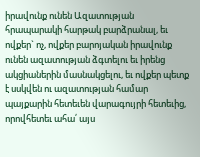իրավունք ունեն Ազատության հրապարակի հարթակ բարձրանալ, եւ ովքեր` ոչ, ովքեր բարոյական իրավունք ունեն ազատության ձգտելու եւ իրենց ակցիաներին մասնակցելու, եւ ովքեր պետք է սսկվեն ու ազատության համար պայքարին հետեւեն վարագույրի հետեւից, որովհետեւ ահա՛ այս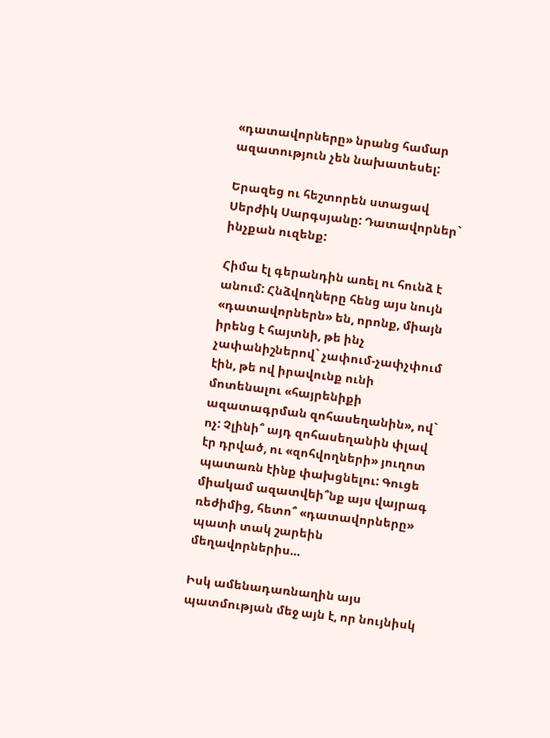«դատավորները» նրանց համար ազատություն չեն նախատեսել:

Երազեց ու հեշտորեն ստացավ Սերժիկ Սարգսյանը: Դատավորներ` ինչքան ուզենք:

Հիմա էլ գերանդին առել ու հունձ է անում: Հնձվողները հենց այս նույն «դատավորներն» են, որոնք, միայն իրենց է հայտնի, թե ինչ չափանիշներով` չափում-չափչփում էին, թե ով իրավունք ունի մոտենալու «հայրենիքի ազատագրման զոհասեղանին», ով` ոչ: Չլինի՞ այդ զոհասեղանին փլավ էր դրված, ու «զոհվողների» յուղոտ պատառն էինք փախցնելու: Գուցե միակամ ազատվեի՞նք այս վայրագ ռեժիմից, հետո՞ «դատավորները» պատի տակ շարեին մեղավորներիս…

Իսկ ամենադառնաղին այս պատմության մեջ այն է, որ նույնիսկ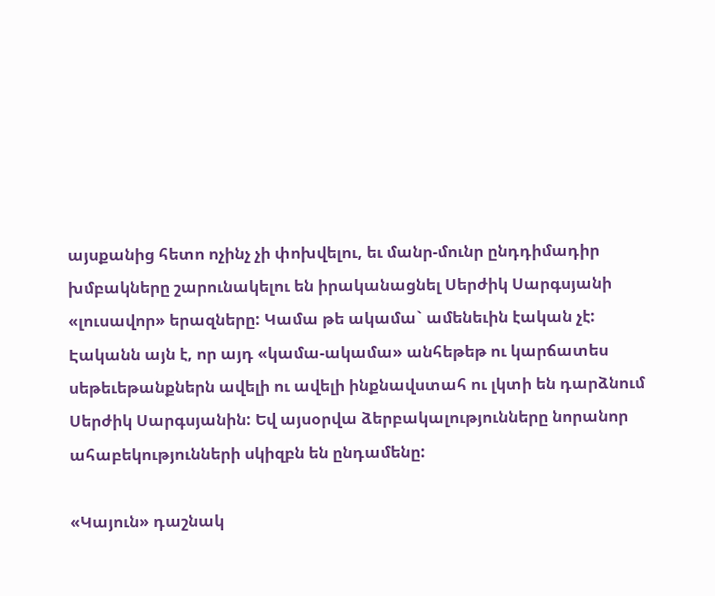այսքանից հետո ոչինչ չի փոխվելու, եւ մանր-մունր ընդդիմադիր խմբակները շարունակելու են իրականացնել Սերժիկ Սարգսյանի «լուսավոր» երազները: Կամա թե ակամա` ամենեւին էական չէ: Էականն այն է, որ այդ «կամա-ակամա» անհեթեթ ու կարճատես սեթեւեթանքներն ավելի ու ավելի ինքնավստահ ու լկտի են դարձնում Սերժիկ Սարգսյանին: Եվ այսօրվա ձերբակալությունները նորանոր ահաբեկությունների սկիզբն են ընդամենը:

«Կայուն» դաշնակ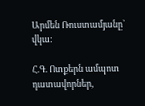Արմեն Ռուստամյանը` վկա:

Հ.Գ. Ոտքերն ամպոտ դատավորներ,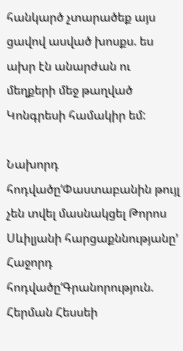հանկարծ չտարածեք այս ցավով ասված խոսքս. ես ախր էն անարժան ու մեղքերի մեջ թաղված Կոնգրեսի համակիր եմ:

Նախորդ հոդվածը‘Փաստաբանին թույլ չեն տվել մասնակցել Թորոս Սևիլյանի հարցաքննությանը’
Հաջորդ հոդվածը‘Գրանորություն. Հերման Հեսսեի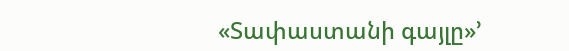«Տափաստանի գայլը»’